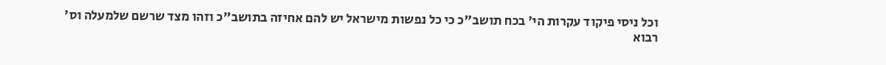וכל ניסי פיקוד עקרות הי' בכח תושב"כ כי כל נפשות מישראל יש להם אחיזה בתושב"כ וזהו מצד שרשם שלמעלה וס' רבוא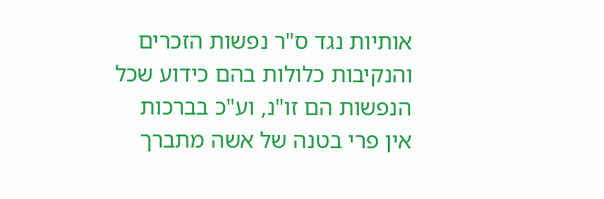אותיות נגד ס"ר נפשות הזכרים והנקיבות כלולות בהם כידוע שכל הנפשות הם זו"נ, וע"כ בברכות אין פרי בטנה של אשה מתברך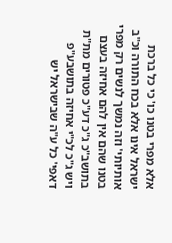אלא מפרי בטנו כו' כי כל ברכת ישראל אינו אלא בכח התורה וכ"ב אותיותי' וזה נמשך לנשים רק מפרי בטנו שהם אין להם אחיזה בעצם בתושב"כ ג"כ דע"כ פטורים מת"ת ויש ג"כ לכ"י אחיזה בתושבע"פ דאפי' כל ע"ה שבישראל יש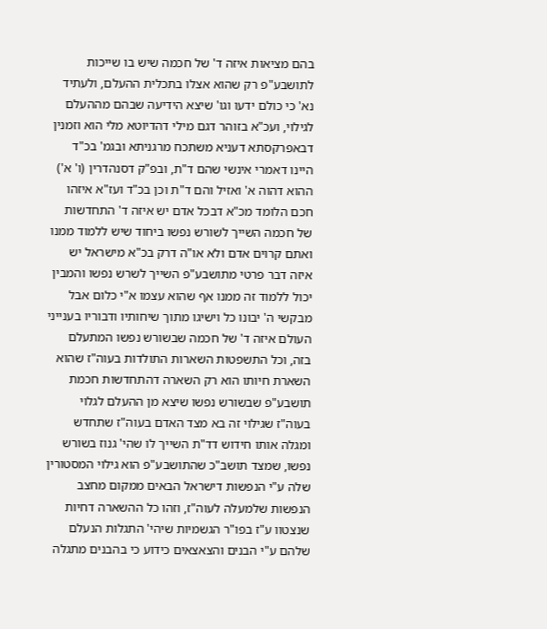בהם מציאות איזה ד' של חכמה שיש בו שייכות לתושבע"פ רק שהוא אצלו בתכלית ההעלם, ולעתיד נא' כי כולם ידעו וגו' שיצא הידיעה שבהם מההעלם לגילוי, ועכ"א בזוהר דגם מילי דהדיוטא מלי הוא וזמנין דבאפרקסתא דעניא משתכח מרגניתא ובגמ' בכ"ד היינו דאמרי אינשי שהם ד"ת, ובפ"ק דסנהדרין (ו' א') ההוא דהוה א' ואזיל והם ד"ת וכן בכ"ד ועז"א איזהו חכם הלומד מכ"א דבכל אדם יש איזה ד' התחדשות של חכמה השייך לשורש נפשו ביחוד שיש ללמוד ממנו ואתם קרוים אדם ולא או"ה דרק בכ"א מישראל יש איזה דבר פרטי מתושבע"פ השייך לשרש נפשו והמבין יכול ללמוד זה ממנו אף שהוא עצמו א"י כלום אבל מבקשי ה' יבונו כל וישיגו מתוך שיחותיו ודבוריו בענייני העולם איזה ד' של חכמה שבשורש נפשו המתעלם בזה, וכל התשפטות השארות התולדות בעוה"ז שהוא השארת חיותו הוא רק השארה דהתחדשות חכמת תושבע"פ שבשורש נפשו שיצא מן ההעלם לגלוי בעוה"ז שגילוי זה בא מצד האדם בעוה"ז שתחדש ומגלה אותו חידוש דד"ת השייך לו שהי' גנוז בשורש נפשו, שמצד תושב"כ שהתושבע"פ הוא גילוי המסטורין שלה ע"י הנפשות דישראל הבאים ממקום מחצב הנפשות שלמעלה לעוה"ז, וזהו כל ההשארה דחיות שנצטוו ע"ז בפו"ר הגשמיות שיהי' התגלות הנעלם שלהם ע"י הבנים והצאצאים כידוע כי בהבנים מתגלה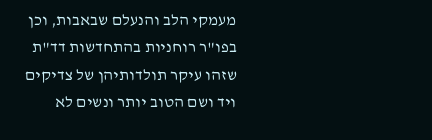מעמקי הלב והנעלם שבאבות, וכן בפו"ר רוחניות בהתחדשות דד"ת שזהו עיקר תולדותיהן של צדיקים ויד ושם הטוב יותר ונשים לא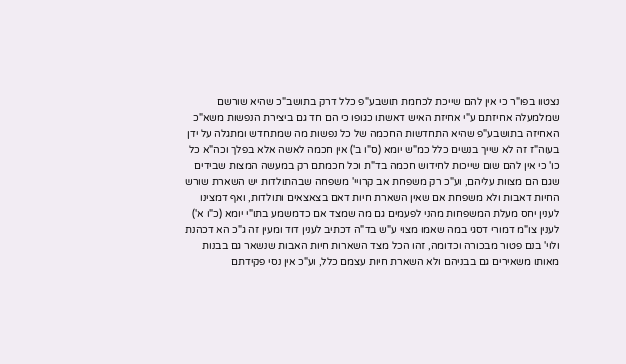נצטוו בפו"ר כי אין להם שייכת לכחמת תושבע"פ כלל דרק בתושב"כ שהיא שורשם שמלמעלה אחיזתם ע"י אחיזת האיש דאשתו כגופו כי הם חד גם ביצירת הנפשות משא"כ האחיזה בתושבע"פ שהיא התחדשות החכמה של כל נפשות מה שמתחדש ומתגלה על ידן בעוה"ז זה לא שייך בנשים כלל כמ"ש יומא (ס"ו ב') אין חכמה לאשה אלא בפלך וכה"א כל כו' כי אין להם שום שייכות לחידוש חכמה בד"ת וכל חכמתם רק במעשה המצות שבידים שגם הם מצוות עליהם, וע"כ רק משפחת אב קרויי' משפחה שבהתולדות יש השארת שורש החיות דאבות ולא משפחת אם שאין השארת חיות דאם בצאצאים ותולדות, ואף דמצינו לענין יחס מעלת המשפחות מהני לפעמים גם מה שמצד אם כדמשמע בתו"י יומא (כ"ו א') לענין צו"מ דמורי דסגי במה שאמו מצוי ע"ש בד"ה דכתיב לענין דוד ומעין זה ג"כ הא דכהנת ולוי' בנם פטור מבכורה וכדומה, זהו הכל מצד השארות חיות האבות שנשאר גם בבנות מאותו משאירים גם בבניהם ולא השארת חיות עצמם כלל, וע"כ אין נסי פקידתם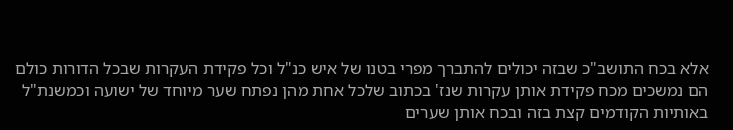אלא בכח התושב"כ שבזה יכולים להתברך מפרי בטנו של איש כנ"ל וכל פקידת העקרות שבכל הדורות כולם הם נמשכים מכח פקידת אותן עקרות שנז' בכתוב שלכל אחת מהן נפתח שער מיוחד של ישועה וכמשנת"ל באותיות הקודמים קצת בזה ובכח אותן שערים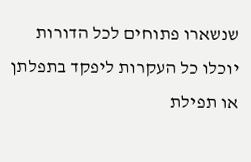שנשארו פתוחים לכל הדורות יוכלו כל העקרות ליפקד בתפלתן או תפילת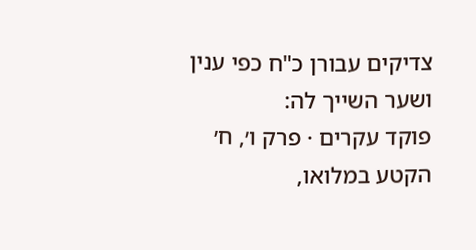צדיקים עבורן כ"ח כפי ענין ושער השייך לה:
פוקד עקרים · פרק ו׳, ח׳
הקטע במלואו,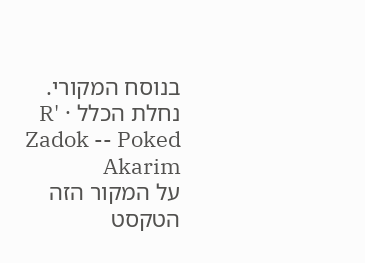בנוסח המקורי.
נחלת הכלל · R' Zadok -- Poked Akarim
על המקור הזה
הטקסט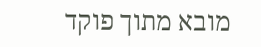מובא מתוך פוקד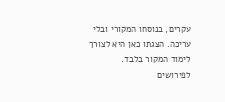עקרים, בנוסחו המקורי ובלי עריכה. הצגתו כאן היא לצורך לימוד המקור בלבד. לפירושים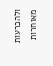ולהכרעות מאוחרות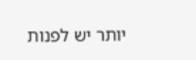יותר יש לפנות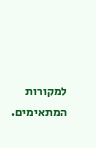למקורות המתאימים.